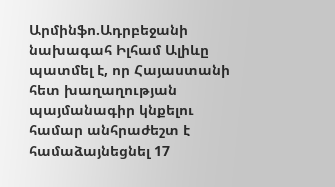Արմինֆո.Ադրբեջանի նախագահ Իլհամ Ալիևը պատմել է, որ Հայաստանի հետ խաղաղության պայմանագիր կնքելու համար անհրաժեշտ է համաձայնեցնել 17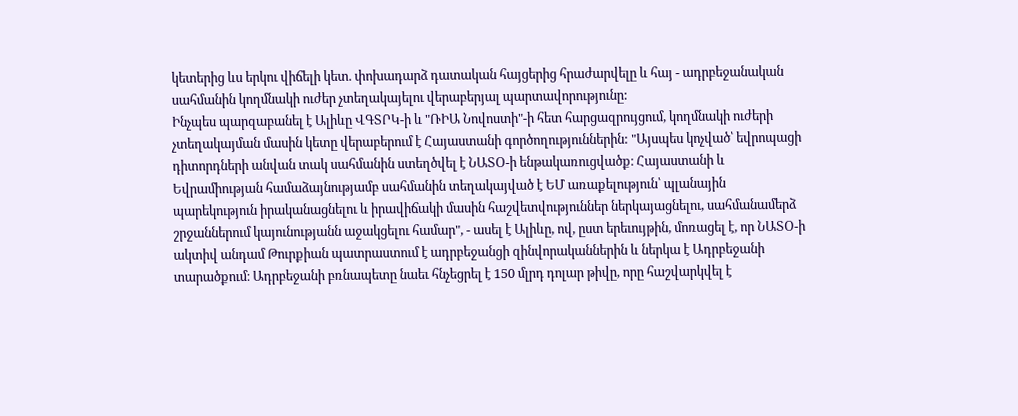կետերից ևս երկու վիճելի կետ. փոխադարձ դատական հայցերից հրաժարվելը և հայ - ադրբեջանական սահմանին կողմնակի ուժեր չտեղակայելու վերաբերյալ պարտավորությունը:
Ինչպես պարզաբանել է Ալիևը ՎԳՏՐԿ-ի և "ՌԻԱ Նովոստի"-ի հետ հարցազրույցում, կողմնակի ուժերի չտեղակայման մասին կետը վերաբերում է Հայաստանի գործողություններին: "Այսպես կոչված՝ եվրոպացի դիտորդների անվան տակ սահմանին ստեղծվել է ՆԱՏՕ-ի ենթակառուցվածք։ Հայաստանի և Եվրամիության համաձայնությամբ սահմանին տեղակայված է ԵՄ առաքելություն՝ պլանային պարեկություն իրականացնելու և իրավիճակի մասին հաշվետվություններ ներկայացնելու, սահմանամերձ շրջաններում կայունությանն աջակցելու համար", - ասել է Ալիևը, ով, ըստ երեւույթին, մոռացել է, որ ՆԱՏՕ-ի ակտիվ անդամ Թուրքիան պատրաստում է ադրբեջանցի զինվորականներին և ներկա է Ադրբեջանի տարածքում։ Ադրբեջանի բռնապետը նաեւ հնչեցրել է 150 մլրդ դոլար թիվը, որը հաշվարկվել է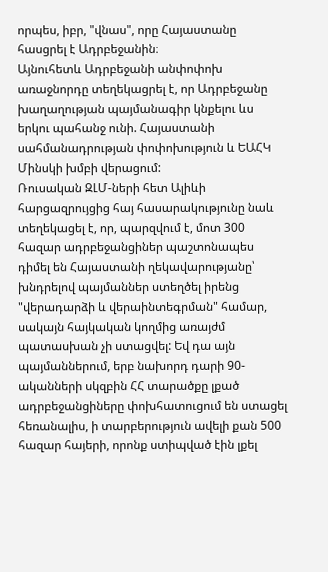որպես, իբր, "վնաս", որը Հայաստանը հասցրել է Ադրբեջանին։
Այնուհետև Ադրբեջանի անփոփոխ առաջնորդը տեղեկացրել է, որ Ադրբեջանը խաղաղության պայմանագիր կնքելու ևս երկու պահանջ ունի. Հայաստանի սահմանադրության փոփոխություն և ԵԱՀԿ Մինսկի խմբի վերացում:
Ռուսական ԶԼՄ-ների հետ Ալիևի հարցազրույցից հայ հասարակությունը նաև տեղեկացել է, որ, պարզվում է, մոտ 300 հազար ադրբեջանցիներ պաշտոնապես դիմել են Հայաստանի ղեկավարությանը՝ խնդրելով պայմաններ ստեղծել իրենց "վերադարձի և վերաինտեգրման" համար, սակայն հայկական կողմից առայժմ պատասխան չի ստացվել: Եվ դա այն պայմաններում, երբ նախորդ դարի 90-ականների սկզբին ՀՀ տարածքը լքած ադրբեջանցիները փոխհատուցում են ստացել հեռանալիս, ի տարբերություն ավելի քան 500 հազար հայերի, որոնք ստիպված էին լքել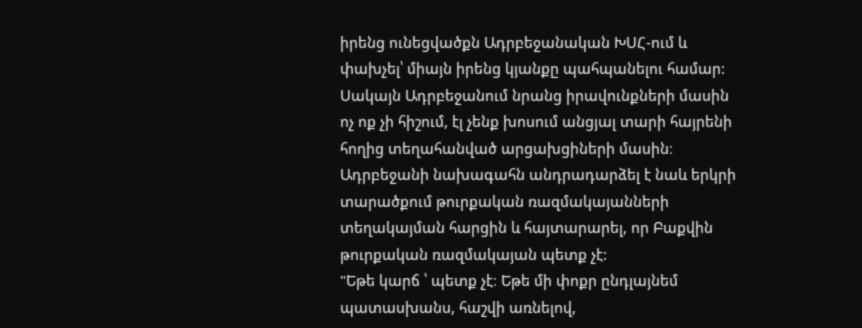իրենց ունեցվածքն Ադրբեջանական ԽՍՀ-ում և փախչել՝ միայն իրենց կյանքը պահպանելու համար: Սակայն Ադրբեջանում նրանց իրավունքների մասին ոչ ոք չի հիշում, էլ չենք խոսում անցյալ տարի հայրենի հողից տեղահանված արցախցիների մասին։
Ադրբեջանի նախագահն անդրադարձել է նաև երկրի տարածքում թուրքական ռազմակայանների տեղակայման հարցին և հայտարարել, որ Բաքվին թուրքական ռազմակայան պետք չէ:
"Եթե կարճ ՝ պետք չէ։ Եթե մի փոքր ընդլայնեմ պատասխանս, հաշվի առնելով,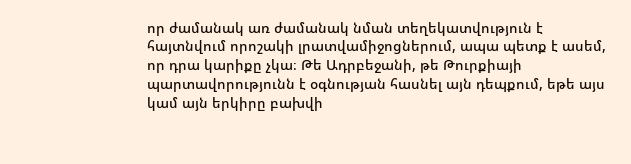որ ժամանակ առ ժամանակ նման տեղեկատվություն է հայտնվում որոշակի լրատվամիջոցներում, ապա պետք է ասեմ, որ դրա կարիքը չկա։ Թե Ադրբեջանի, թե Թուրքիայի պարտավորությունն է օգնության հասնել այն դեպքում, եթե այս կամ այն երկիրը բախվի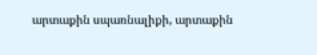արտաքին սպառնալիքի, արտաքին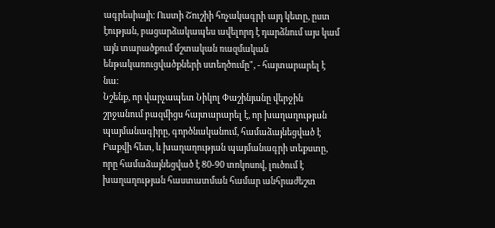ագրեսիայի։ Ուստի Շուշիի հռչակագրի այդ կետը, ըստ էության, բացարձակապես ավելորդ է դարձնում այս կամ այն տարածքում մշտական ռազմական ենթակառուցվածքների ստեղծումը", - հայտարարել է նա։
Նշենք, որ վարչապետ Նիկոլ Փաշինյանը վերջին շրջանում բազմիցս հայտարարել է, որ խաղաղության պայմանագիրը, գործնականում, համաձայնեցված է Բաքվի հետ, և խաղաղության պայմանագրի տեքստը, որը համաձայնեցված է 80-90 տոկոսով, լուծում է խաղաղության հաստատման համար անհրաժեշտ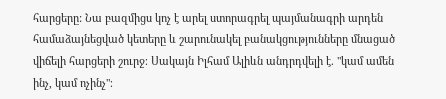հարցերը: Նա բազմիցս կոչ է արել ստորագրել պայմանագրի արդեն համաձայնեցված կետերը և շարունակել բանակցությունները մնացած վիճելի հարցերի շուրջ։ Սակայն Իլհամ Ալիևն անդրդվելի է. "կամ ամեն ինչ, կամ ոչինչ"։